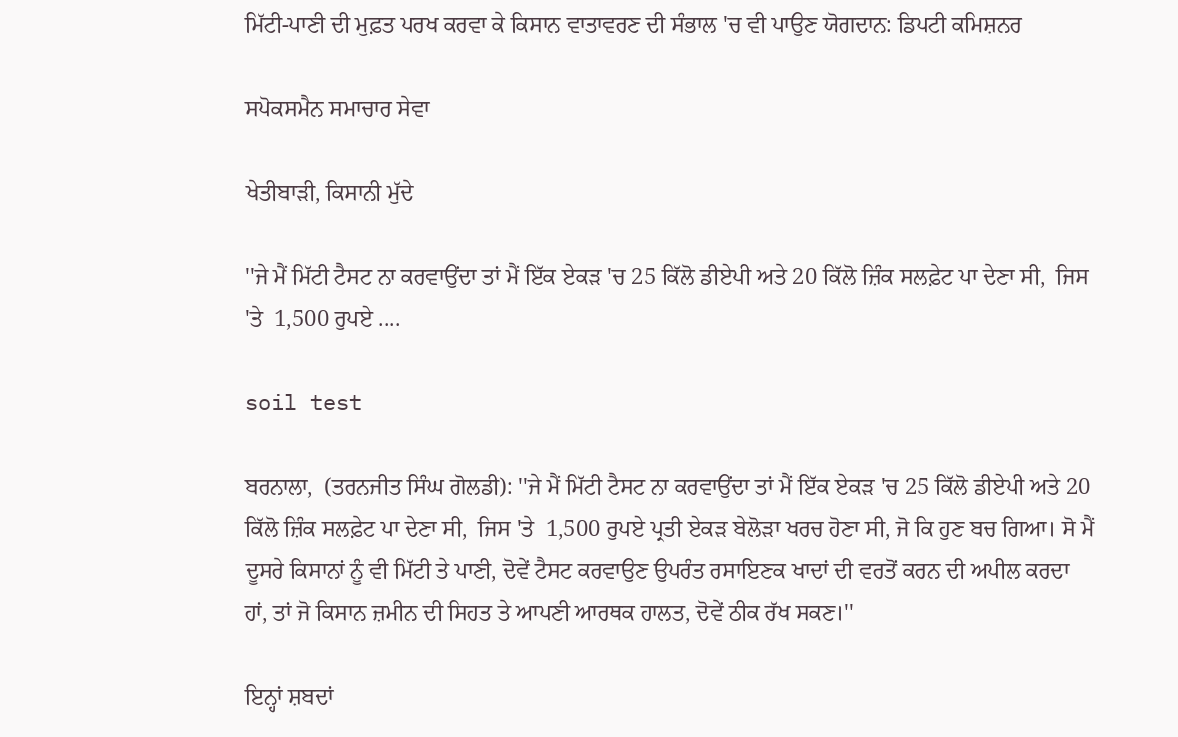ਮਿੱਟੀ-ਪਾਣੀ ਦੀ ਮੁਫ਼ਤ ਪਰਖ ਕਰਵਾ ਕੇ ਕਿਸਾਨ ਵਾਤਾਵਰਣ ਦੀ ਸੰਭਾਲ 'ਚ ਵੀ ਪਾਉਣ ਯੋਗਦਾਨ: ਡਿਪਟੀ ਕਮਿਸ਼ਨਰ

ਸਪੋਕਸਮੈਨ ਸਮਾਚਾਰ ਸੇਵਾ

ਖੇਤੀਬਾੜੀ, ਕਿਸਾਨੀ ਮੁੱਦੇ

''ਜੇ ਮੈਂ ਮਿੱਟੀ ਟੈਸਟ ਨਾ ਕਰਵਾਉਂਦਾ ਤਾਂ ਮੈਂ ਇੱਕ ਏਕੜ 'ਚ 25 ਕਿੱਲੋ ਡੀਏਪੀ ਅਤੇ 20 ਕਿੱਲੋ ਜ਼ਿੰਕ ਸਲਫ਼ੇਟ ਪਾ ਦੇਣਾ ਸੀ,  ਜਿਸ 'ਤੇ  1,500 ਰੁਪਏ ....

soil test

ਬਰਨਾਲਾ,  (ਤਰਨਜੀਤ ਸਿੰਘ ਗੋਲਡੀ): ''ਜੇ ਮੈਂ ਮਿੱਟੀ ਟੈਸਟ ਨਾ ਕਰਵਾਉਂਦਾ ਤਾਂ ਮੈਂ ਇੱਕ ਏਕੜ 'ਚ 25 ਕਿੱਲੋ ਡੀਏਪੀ ਅਤੇ 20 ਕਿੱਲੋ ਜ਼ਿੰਕ ਸਲਫ਼ੇਟ ਪਾ ਦੇਣਾ ਸੀ,  ਜਿਸ 'ਤੇ  1,500 ਰੁਪਏ ਪ੍ਰਤੀ ਏਕੜ ਬੇਲੋੜਾ ਖਰਚ ਹੋਣਾ ਸੀ, ਜੋ ਕਿ ਹੁਣ ਬਚ ਗਿਆ। ਸੋ ਮੈਂ ਦੂਸਰੇ ਕਿਸਾਨਾਂ ਨੂੰ ਵੀ ਮਿੱਟੀ ਤੇ ਪਾਣੀ, ਦੋਵੇਂ ਟੈਸਟ ਕਰਵਾਉਣ ਉਪਰੰਤ ਰਸਾਇਣਕ ਖਾਦਾਂ ਦੀ ਵਰਤੋਂ ਕਰਨ ਦੀ ਅਪੀਲ ਕਰਦਾ ਹਾਂ, ਤਾਂ ਜੋ ਕਿਸਾਨ ਜ਼ਮੀਨ ਦੀ ਸਿਹਤ ਤੇ ਆਪਣੀ ਆਰਥਕ ਹਾਲਤ, ਦੋਵੇਂ ਠੀਕ ਰੱਖ ਸਕਣ।''

ਇਨ੍ਹਾਂ ਸ਼ਬਦਾਂ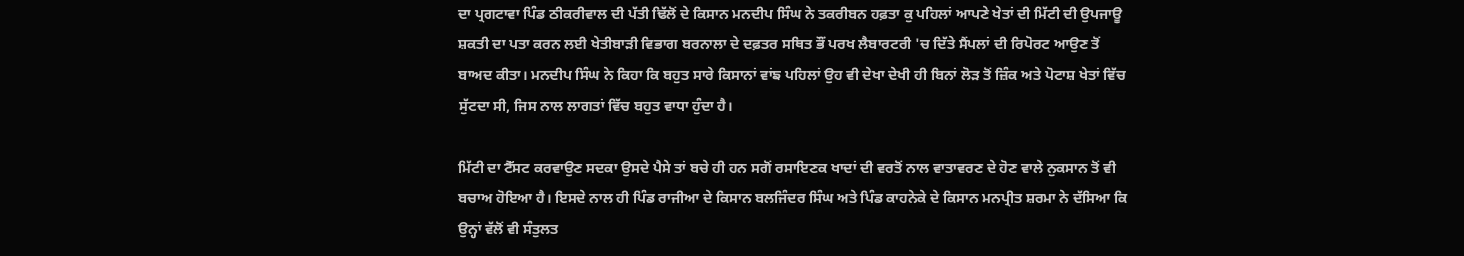ਦਾ ਪ੍ਰਗਟਾਵਾ ਪਿੰਡ ਠੀਕਰੀਵਾਲ ਦੀ ਪੱਤੀ ਢਿੱਲੋਂ ਦੇ ਕਿਸਾਨ ਮਨਦੀਪ ਸਿੰਘ ਨੇ ਤਕਰੀਬਨ ਹਫ਼ਤਾ ਕੁ ਪਹਿਲਾਂ ਆਪਣੇ ਖੇਤਾਂ ਦੀ ਮਿੱਟੀ ਦੀ ਉਪਜਾਊ ਸ਼ਕਤੀ ਦਾ ਪਤਾ ਕਰਨ ਲਈ ਖੇਤੀਬਾੜੀ ਵਿਭਾਗ ਬਰਨਾਲਾ ਦੇ ਦਫ਼ਤਰ ਸਥਿਤ ਭੌਂ ਪਰਖ ਲੈਬਾਰਟਰੀ 'ਚ ਦਿੱਤੇ ਸੈਂਪਲਾਂ ਦੀ ਰਿਪੋਰਟ ਆਉਣ ਤੋਂ ਬਾਅਦ ਕੀਤਾ। ਮਨਦੀਪ ਸਿੰਘ ਨੇ ਕਿਹਾ ਕਿ ਬਹੁਤ ਸਾਰੇ ਕਿਸਾਨਾਂ ਵਾਂਙ ਪਹਿਲਾਂ ਉਹ ਵੀ ਦੇਖਾ ਦੇਖੀ ਹੀ ਬਿਨਾਂ ਲੋੜ ਤੋਂ ਜ਼ਿੰਕ ਅਤੇ ਪੋਟਾਸ਼ ਖੇਤਾਂ ਵਿੱਚ ਸੁੱਟਦਾ ਸੀ, ਜਿਸ ਨਾਲ ਲਾਗਤਾਂ ਵਿੱਚ ਬਹੁਤ ਵਾਧਾ ਹੁੰਦਾ ਹੈ।

ਮਿੱਟੀ ਦਾ ਟੈੱਸਟ ਕਰਵਾਉਣ ਸਦਕਾ ਉਸਦੇ ਪੈਸੇ ਤਾਂ ਬਚੇ ਹੀ ਹਨ ਸਗੋਂ ਰਸਾਇਣਕ ਖਾਦਾਂ ਦੀ ਵਰਤੋਂ ਨਾਲ ਵਾਤਾਵਰਣ ਦੇ ਹੋਣ ਵਾਲੇ ਨੁਕਸਾਨ ਤੋਂ ਵੀ ਬਚਾਅ ਹੋਇਆ ਹੈ। ਇਸਦੇ ਨਾਲ ਹੀ ਪਿੰਡ ਰਾਜੀਆ ਦੇ ਕਿਸਾਨ ਬਲਜਿੰਦਰ ਸਿੰਘ ਅਤੇ ਪਿੰਡ ਕਾਹਨੇਕੇ ਦੇ ਕਿਸਾਨ ਮਨਪ੍ਰੀਤ ਸ਼ਰਮਾ ਨੇ ਦੱਸਿਆ ਕਿ ਉਨ੍ਹਾਂ ਵੱਲੋਂ ਵੀ ਸੰਤੁਲਤ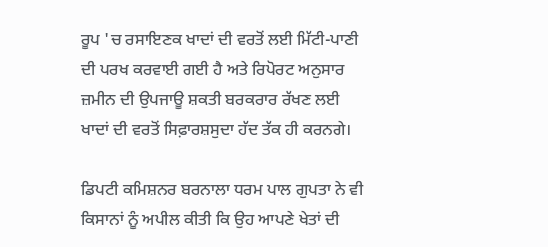ਰੂਪ 'ਚ ਰਸਾਇਣਕ ਖਾਦਾਂ ਦੀ ਵਰਤੋਂ ਲਈ ਮਿੱਟੀ-ਪਾਣੀ ਦੀ ਪਰਖ ਕਰਵਾਈ ਗਈ ਹੈ ਅਤੇ ਰਿਪੋਰਟ ਅਨੁਸਾਰ ਜ਼ਮੀਨ ਦੀ ਉਪਜਾਊ ਸ਼ਕਤੀ ਬਰਕਰਾਰ ਰੱਖਣ ਲਈ ਖਾਦਾਂ ਦੀ ਵਰਤੋਂ ਸਿਫ਼ਾਰਸ਼ਸੁਦਾ ਹੱਦ ਤੱਕ ਹੀ ਕਰਨਗੇ।

ਡਿਪਟੀ ਕਮਿਸ਼ਨਰ ਬਰਨਾਲਾ ਧਰਮ ਪਾਲ ਗੁਪਤਾ ਨੇ ਵੀ ਕਿਸਾਨਾਂ ਨੂੰ ਅਪੀਲ ਕੀਤੀ ਕਿ ਉਹ ਆਪਣੇ ਖੇਤਾਂ ਦੀ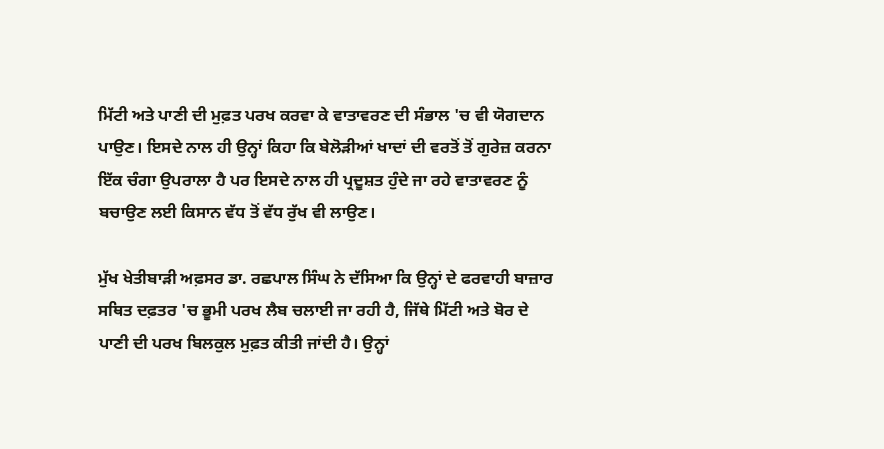ਮਿੱਟੀ ਅਤੇ ਪਾਣੀ ਦੀ ਮੁਫ਼ਤ ਪਰਖ ਕਰਵਾ ਕੇ ਵਾਤਾਵਰਣ ਦੀ ਸੰਭਾਲ 'ਚ ਵੀ ਯੋਗਦਾਨ ਪਾਉਣ। ਇਸਦੇ ਨਾਲ ਹੀ ਉਨ੍ਹਾਂ ਕਿਹਾ ਕਿ ਬੇਲੋੜੀਆਂ ਖਾਦਾਂ ਦੀ ਵਰਤੋਂ ਤੋਂ ਗੁਰੇਜ਼ ਕਰਨਾ ਇੱਕ ਚੰਗਾ ਉਪਰਾਲਾ ਹੈ ਪਰ ਇਸਦੇ ਨਾਲ ਹੀ ਪ੍ਰਦੂਸ਼ਤ ਹੁੰਦੇ ਜਾ ਰਹੇ ਵਾਤਾਵਰਣ ਨੂੰ ਬਚਾਉਣ ਲਈ ਕਿਸਾਨ ਵੱਧ ਤੋਂ ਵੱਧ ਰੁੱਖ ਵੀ ਲਾਉਣ।

ਮੁੱਖ ਖੇਤੀਬਾੜੀ ਅਫ਼ਸਰ ਡਾ. ਰਛਪਾਲ ਸਿੰਘ ਨੇ ਦੱਸਿਆ ਕਿ ਉਨ੍ਹਾਂ ਦੇ ਫਰਵਾਹੀ ਬਾਜ਼ਾਰ ਸਥਿਤ ਦਫ਼ਤਰ 'ਚ ਭੂਮੀ ਪਰਖ ਲੈਬ ਚਲਾਈ ਜਾ ਰਹੀ ਹੈ, ਜਿੱਥੇ ਮਿੱਟੀ ਅਤੇ ਬੋਰ ਦੇ ਪਾਣੀ ਦੀ ਪਰਖ ਬਿਲਕੁਲ ਮੁਫ਼ਤ ਕੀਤੀ ਜਾਂਦੀ ਹੈ। ਉਨ੍ਹਾਂ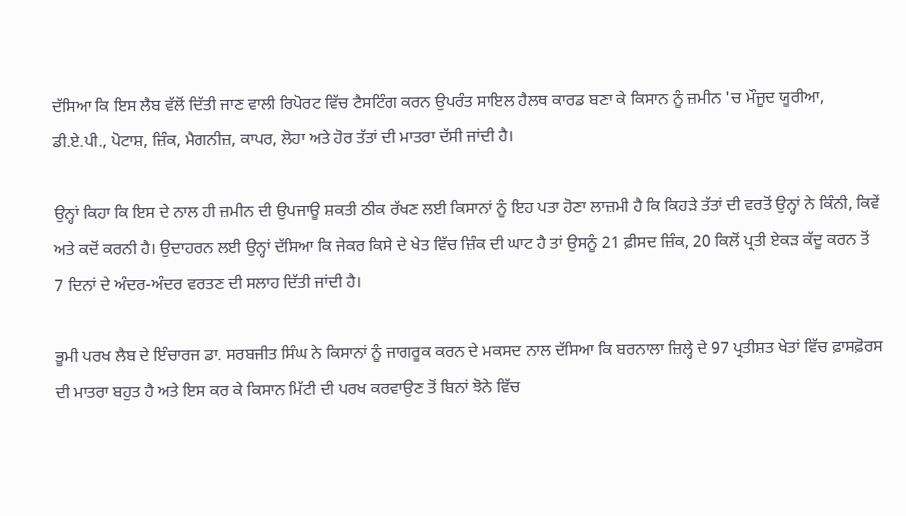ਦੱਸਿਆ ਕਿ ਇਸ ਲੈਬ ਵੱਲੋਂ ਦਿੱਤੀ ਜਾਣ ਵਾਲੀ ਰਿਪੋਰਟ ਵਿੱਚ ਟੈਸਟਿੰਗ ਕਰਨ ਉਪਰੰਤ ਸਾਇਲ ਹੈਲਥ ਕਾਰਡ ਬਣਾ ਕੇ ਕਿਸਾਨ ਨੂੰ ਜ਼ਮੀਨ 'ਚ ਮੌਜੂਦ ਯੂਰੀਆ, ਡੀ.ਏ.ਪੀ., ਪੋਟਾਸ਼, ਜ਼ਿੰਕ, ਮੈਗਨੀਜ਼, ਕਾਪਰ, ਲੋਹਾ ਅਤੇ ਹੋਰ ਤੱਤਾਂ ਦੀ ਮਾਤਰਾ ਦੱਸੀ ਜਾਂਦੀ ਹੈ।

ਉਨ੍ਹਾਂ ਕਿਹਾ ਕਿ ਇਸ ਦੇ ਨਾਲ ਹੀ ਜ਼ਮੀਨ ਦੀ ਉਪਜਾਊ ਸ਼ਕਤੀ ਠੀਕ ਰੱਖਣ ਲਈ ਕਿਸਾਨਾਂ ਨੂੰ ਇਹ ਪਤਾ ਹੋਣਾ ਲਾਜ਼ਮੀ ਹੈ ਕਿ ਕਿਹੜੇ ਤੱਤਾਂ ਦੀ ਵਰਤੋਂ ਉਨ੍ਹਾਂ ਨੇ ਕਿੰਨੀ, ਕਿਵੇਂ ਅਤੇ ਕਦੋਂ ਕਰਨੀ ਹੈ। ਉਦਾਹਰਨ ਲਈ ਉਨ੍ਹਾਂ ਦੱਸਿਆ ਕਿ ਜੇਕਰ ਕਿਸੇ ਦੇ ਖੇਤ ਵਿੱਚ ਜ਼ਿੰਕ ਦੀ ਘਾਟ ਹੈ ਤਾਂ ਉਸਨੂੰ 21 ਫ਼ੀਸਦ ਜ਼ਿੰਕ, 20 ਕਿਲੋਂ ਪ੍ਰਤੀ ਏਕੜ ਕੱਦੂ ਕਰਨ ਤੋਂ 7 ਦਿਨਾਂ ਦੇ ਅੰਦਰ-ਅੰਦਰ ਵਰਤਣ ਦੀ ਸਲਾਹ ਦਿੱਤੀ ਜਾਂਦੀ ਹੈ।

ਭੂਮੀ ਪਰਖ ਲੈਬ ਦੇ ਇੰਚਾਰਜ ਡਾ. ਸਰਬਜੀਤ ਸਿੰਘ ਨੇ ਕਿਸਾਨਾਂ ਨੂੰ ਜਾਗਰੂਕ ਕਰਨ ਦੇ ਮਕਸਦ ਨਾਲ ਦੱਸਿਆ ਕਿ ਬਰਨਾਲਾ ਜ਼ਿਲ੍ਹੇ ਦੇ 97 ਪ੍ਰਤੀਸ਼ਤ ਖੇਤਾਂ ਵਿੱਚ ਫ਼ਾਸਫ਼ੋਰਸ ਦੀ ਮਾਤਰਾ ਬਹੁਤ ਹੈ ਅਤੇ ਇਸ ਕਰ ਕੇ ਕਿਸਾਨ ਮਿੱਟੀ ਦੀ ਪਰਖ ਕਰਵਾਉਣ ਤੋਂ ਬਿਨਾਂ ਝੋਨੇ ਵਿੱਚ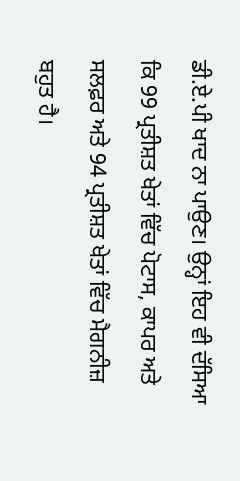ਡੀ.ਏ.ਪੀ ਖਾਦ ਨਾ ਪਾਉਣ। ਉਨ੍ਹਾਂ ਇਹ ਵੀ ਦੱਸਿਆ ਕਿ 99 ਪ੍ਰਤੀਸ਼ਤ ਖੇਤਾਂ ਵਿੱਚ ਪੋਟਾਸ, ਕਾਪਰ ਅਤੇ ਸਲਫ਼ਰ ਅਤੇ 94 ਪ੍ਰਤੀਸ਼ਤ ਖੇਤਾਂ ਵਿੱਚ ਮੈਗਨੀਜ਼ ਬਹੁਤ ਹੈ।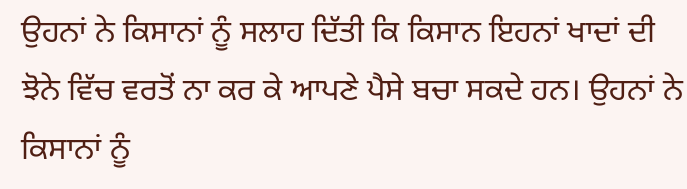ਉਹਨਾਂ ਨੇ ਕਿਸਾਨਾਂ ਨੂੰ ਸਲਾਹ ਦਿੱਤੀ ਕਿ ਕਿਸਾਨ ਇਹਨਾਂ ਖਾਦਾਂ ਦੀ ਝੋਨੇ ਵਿੱਚ ਵਰਤੋਂ ਨਾ ਕਰ ਕੇ ਆਪਣੇ ਪੈਸੇ ਬਚਾ ਸਕਦੇ ਹਨ। ਉਹਨਾਂ ਨੇ ਕਿਸਾਨਾਂ ਨੂੰ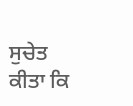ਸੁਚੇਤ ਕੀਤਾ ਕਿ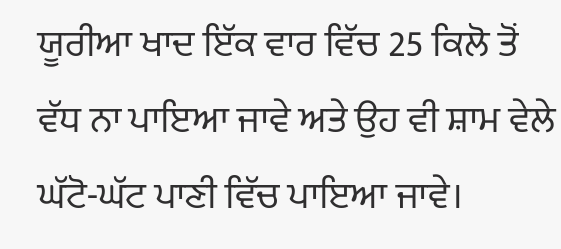ਯੂਰੀਆ ਖਾਦ ਇੱਕ ਵਾਰ ਵਿੱਚ 25 ਕਿਲੋ ਤੋਂ ਵੱਧ ਨਾ ਪਾਇਆ ਜਾਵੇ ਅਤੇ ਉਹ ਵੀ ਸ਼ਾਮ ਵੇਲੇ ਘੱਟੋ-ਘੱਟ ਪਾਣੀ ਵਿੱਚ ਪਾਇਆ ਜਾਵੇ।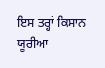ਇਸ ਤਰ੍ਹਾਂ ਕਿਸਾਨ ਯੂਰੀਆ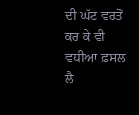ਦੀ ਘੱਟ ਵਰਤੋਂ ਕਰ ਕੇ ਵੀ ਵਧੀਆ ਫ਼ਸਲ ਲੈ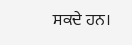ਸਕਦੇ ਹਨ।